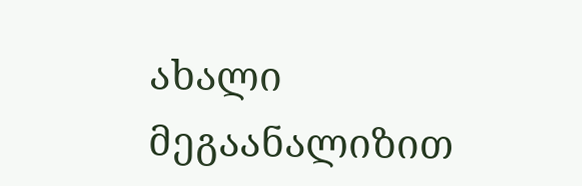ახალი მეგაანალიზით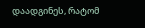დაადგინეს, რატომ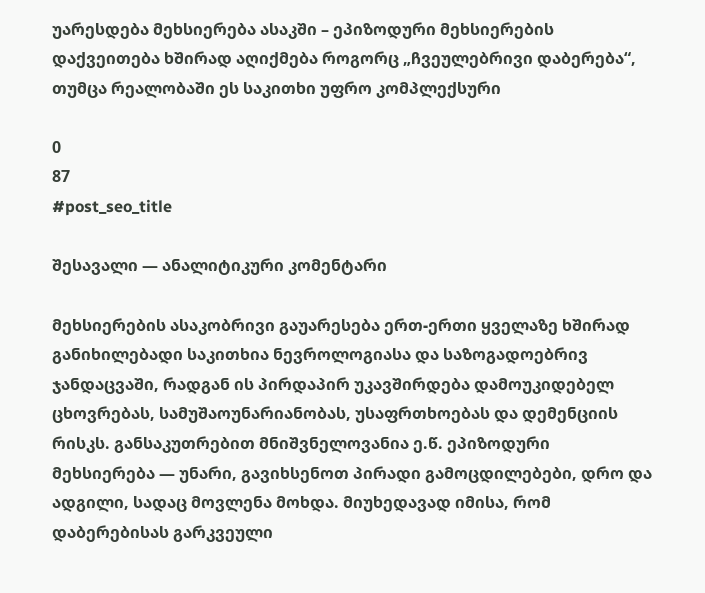უარესდება მეხსიერება ასაკში – ეპიზოდური მეხსიერების დაქვეითება ხშირად აღიქმება როგორც „ჩვეულებრივი დაბერება“, თუმცა რეალობაში ეს საკითხი უფრო კომპლექსური

0
87
#post_seo_title

შესავალი — ანალიტიკური კომენტარი

მეხსიერების ასაკობრივი გაუარესება ერთ-ერთი ყველაზე ხშირად განიხილებადი საკითხია ნევროლოგიასა და საზოგადოებრივ ჯანდაცვაში, რადგან ის პირდაპირ უკავშირდება დამოუკიდებელ ცხოვრებას, სამუშაოუნარიანობას, უსაფრთხოებას და დემენციის რისკს. განსაკუთრებით მნიშვნელოვანია ე.წ. ეპიზოდური მეხსიერება — უნარი, გავიხსენოთ პირადი გამოცდილებები, დრო და ადგილი, სადაც მოვლენა მოხდა. მიუხედავად იმისა, რომ დაბერებისას გარკვეული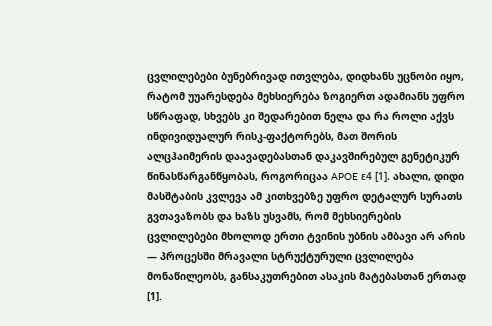ცვლილებები ბუნებრივად ითვლება, დიდხანს უცნობი იყო, რატომ უუარესდება მეხსიერება ზოგიერთ ადამიანს უფრო სწრაფად, სხვებს კი შედარებით ნელა და რა როლი აქვს ინდივიდუალურ რისკ-ფაქტორებს, მათ შორის ალცჰაიმერის დაავადებასთან დაკავშირებულ გენეტიკურ წინასწარგანწყობას, როგორიცაა APOE ε4 [1]. ახალი, დიდი მასშტაბის კვლევა ამ კითხვებზე უფრო დეტალურ სურათს გვთავაზობს და ხაზს უსვამს, რომ მეხსიერების ცვლილებები მხოლოდ ერთი ტვინის უბნის ამბავი არ არის — პროცესში მრავალი სტრუქტურული ცვლილება მონაწილეობს, განსაკუთრებით ასაკის მატებასთან ერთად [1].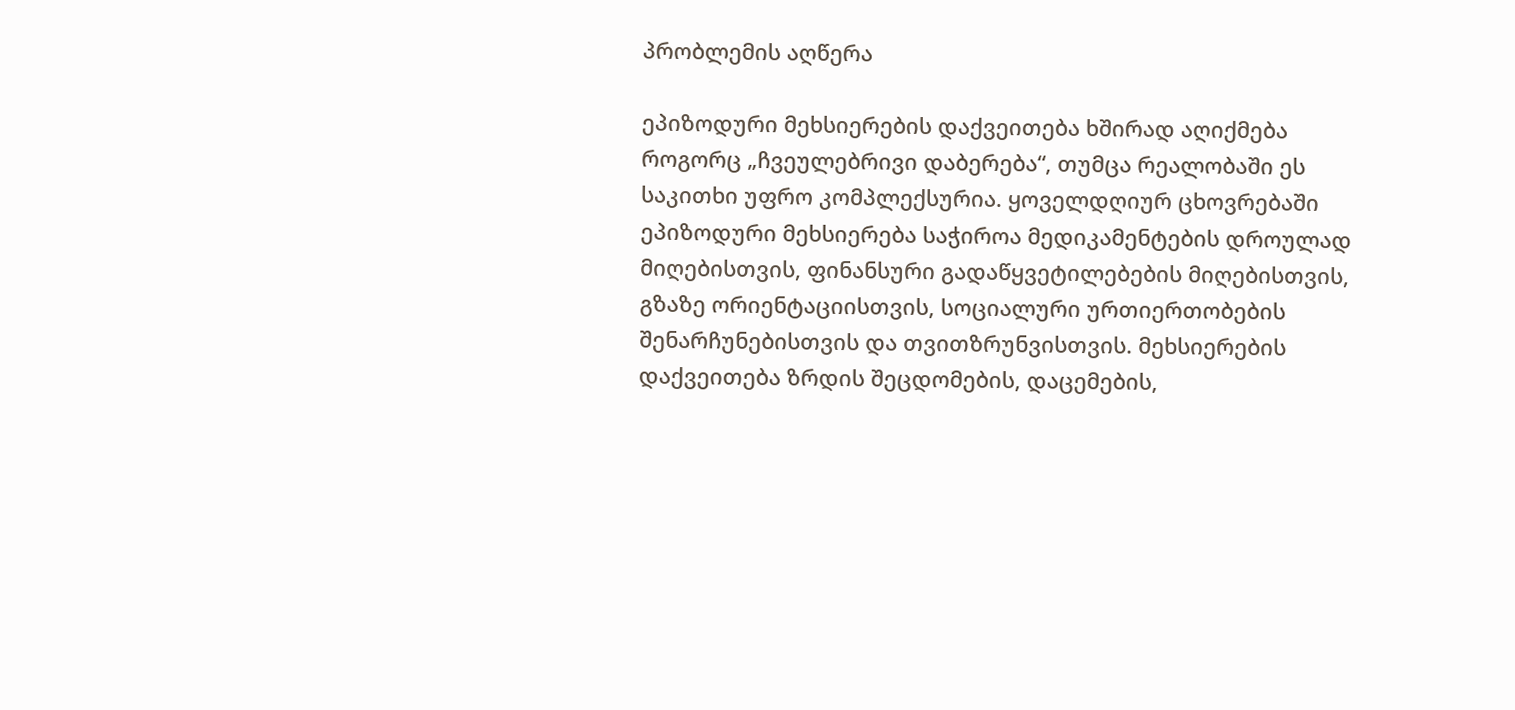პრობლემის აღწერა

ეპიზოდური მეხსიერების დაქვეითება ხშირად აღიქმება როგორც „ჩვეულებრივი დაბერება“, თუმცა რეალობაში ეს საკითხი უფრო კომპლექსურია. ყოველდღიურ ცხოვრებაში ეპიზოდური მეხსიერება საჭიროა მედიკამენტების დროულად მიღებისთვის, ფინანსური გადაწყვეტილებების მიღებისთვის, გზაზე ორიენტაციისთვის, სოციალური ურთიერთობების შენარჩუნებისთვის და თვითზრუნვისთვის. მეხსიერების დაქვეითება ზრდის შეცდომების, დაცემების,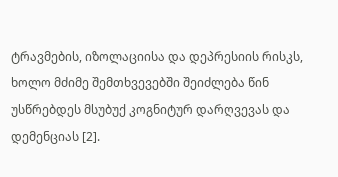ტრავმების, იზოლაციისა და დეპრესიის რისკს, ხოლო მძიმე შემთხვევებში შეიძლება წინ უსწრებდეს მსუბუქ კოგნიტურ დარღვევას და დემენციას [2].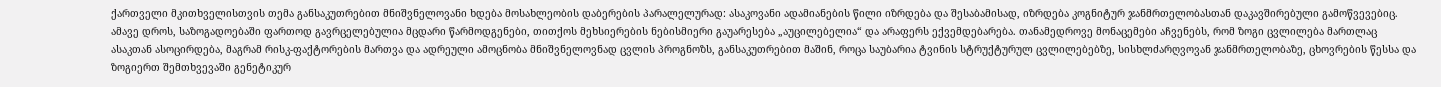ქართველი მკითხველისთვის თემა განსაკუთრებით მნიშვნელოვანი ხდება მოსახლეობის დაბერების პარალელურად: ასაკოვანი ადამიანების წილი იზრდება და შესაბამისად, იზრდება კოგნიტურ ჯანმრთელობასთან დაკავშირებული გამოწვევებიც. ამავე დროს, საზოგადოებაში ფართოდ გავრცელებულია მცდარი წარმოდგენები, თითქოს მეხსიერების ნებისმიერი გაუარესება „აუცილებელია“ და არაფერს ექვემდებარება. თანამედროვე მონაცემები აჩვენებს, რომ ზოგი ცვლილება მართლაც ასაკთან ასოცირდება, მაგრამ რისკ-ფაქტორების მართვა და ადრეული ამოცნობა მნიშვნელოვნად ცვლის პროგნოზს, განსაკუთრებით მაშინ, როცა საუბარია ტვინის სტრუქტურულ ცვლილებებზე, სისხლძარღვოვან ჯანმრთელობაზე, ცხოვრების წესსა და ზოგიერთ შემთხვევაში გენეტიკურ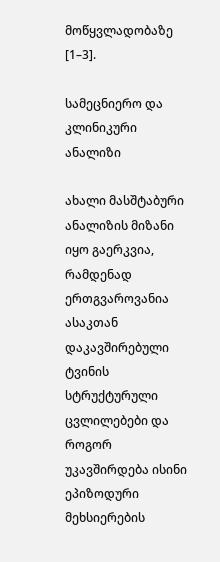მოწყვლადობაზე [1–3].

სამეცნიერო და კლინიკური ანალიზი

ახალი მასშტაბური ანალიზის მიზანი იყო გაერკვია, რამდენად ერთგვაროვანია ასაკთან დაკავშირებული ტვინის სტრუქტურული ცვლილებები და როგორ უკავშირდება ისინი ეპიზოდური მეხსიერების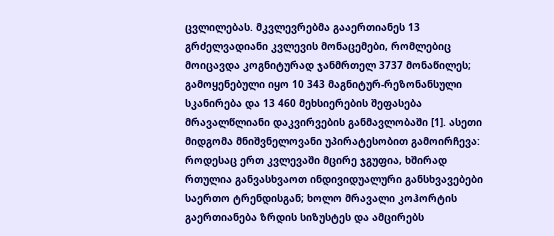ცვლილებას. მკვლევრებმა გააერთიანეს 13 გრძელვადიანი კვლევის მონაცემები, რომლებიც მოიცავდა კოგნიტურად ჯანმრთელ 3737 მონაწილეს; გამოყენებული იყო 10 343 მაგნიტურ-რეზონანსული სკანირება და 13 460 მეხსიერების შეფასება მრავალწლიანი დაკვირვების განმავლობაში [1]. ასეთი მიდგომა მნიშვნელოვანი უპირატესობით გამოირჩევა: როდესაც ერთ კვლევაში მცირე ჯგუფია, ხშირად რთულია განვასხვაოთ ინდივიდუალური განსხვავებები საერთო ტრენდისგან; ხოლო მრავალი კოჰორტის გაერთიანება ზრდის სიზუსტეს და ამცირებს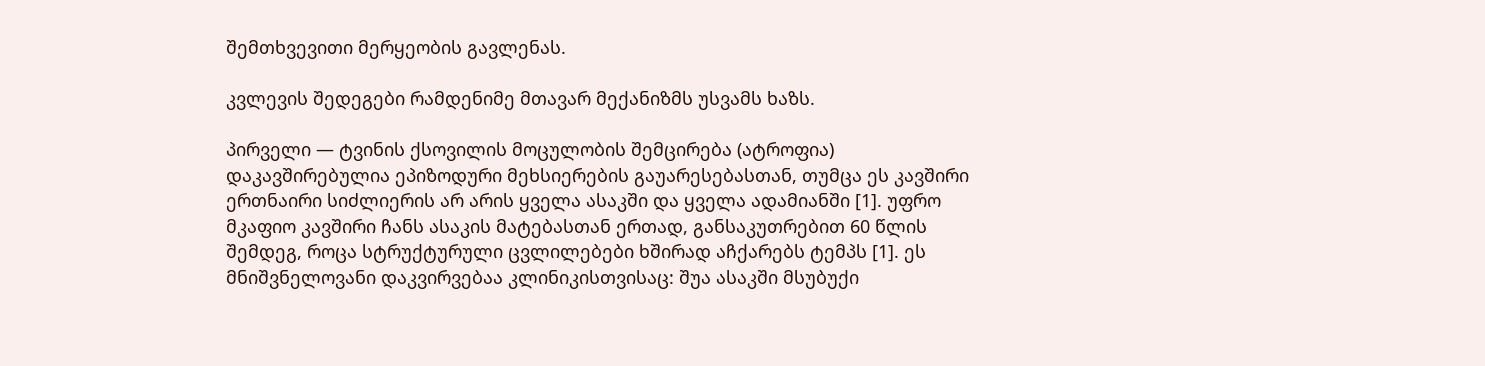შემთხვევითი მერყეობის გავლენას.

კვლევის შედეგები რამდენიმე მთავარ მექანიზმს უსვამს ხაზს.

პირველი — ტვინის ქსოვილის მოცულობის შემცირება (ატროფია) დაკავშირებულია ეპიზოდური მეხსიერების გაუარესებასთან, თუმცა ეს კავშირი ერთნაირი სიძლიერის არ არის ყველა ასაკში და ყველა ადამიანში [1]. უფრო მკაფიო კავშირი ჩანს ასაკის მატებასთან ერთად, განსაკუთრებით 60 წლის შემდეგ, როცა სტრუქტურული ცვლილებები ხშირად აჩქარებს ტემპს [1]. ეს მნიშვნელოვანი დაკვირვებაა კლინიკისთვისაც: შუა ასაკში მსუბუქი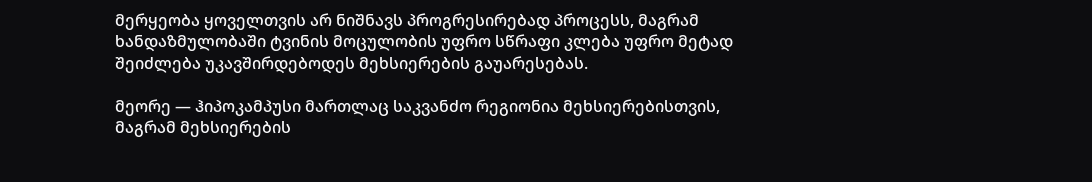მერყეობა ყოველთვის არ ნიშნავს პროგრესირებად პროცესს, მაგრამ ხანდაზმულობაში ტვინის მოცულობის უფრო სწრაფი კლება უფრო მეტად შეიძლება უკავშირდებოდეს მეხსიერების გაუარესებას.

მეორე — ჰიპოკამპუსი მართლაც საკვანძო რეგიონია მეხსიერებისთვის, მაგრამ მეხსიერების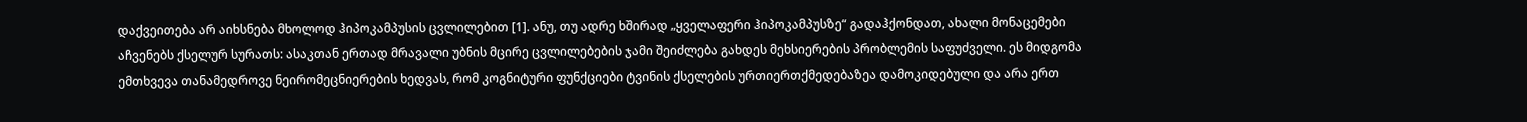დაქვეითება არ აიხსნება მხოლოდ ჰიპოკამპუსის ცვლილებით [1]. ანუ, თუ ადრე ხშირად „ყველაფერი ჰიპოკამპუსზე“ გადაჰქონდათ, ახალი მონაცემები აჩვენებს ქსელურ სურათს: ასაკთან ერთად მრავალი უბნის მცირე ცვლილებების ჯამი შეიძლება გახდეს მეხსიერების პრობლემის საფუძველი. ეს მიდგომა ემთხვევა თანამედროვე ნეირომეცნიერების ხედვას, რომ კოგნიტური ფუნქციები ტვინის ქსელების ურთიერთქმედებაზეა დამოკიდებული და არა ერთ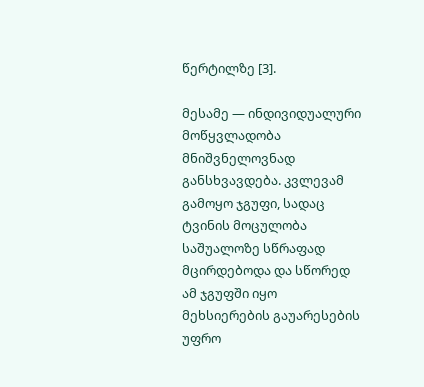წერტილზე [3].

მესამე — ინდივიდუალური მოწყვლადობა მნიშვნელოვნად განსხვავდება. კვლევამ გამოყო ჯგუფი, სადაც ტვინის მოცულობა საშუალოზე სწრაფად მცირდებოდა და სწორედ ამ ჯგუფში იყო მეხსიერების გაუარესების უფრო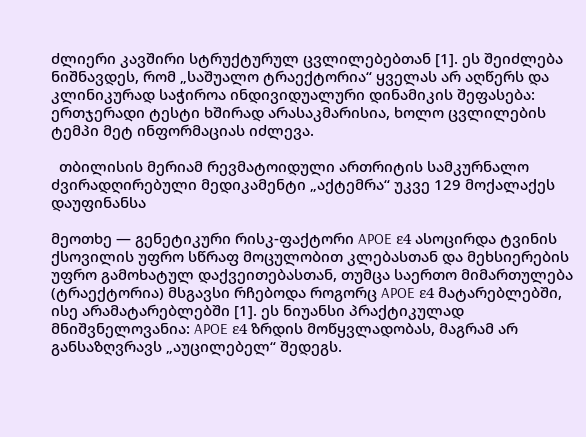ძლიერი კავშირი სტრუქტურულ ცვლილებებთან [1]. ეს შეიძლება ნიშნავდეს, რომ „საშუალო ტრაექტორია“ ყველას არ აღწერს და კლინიკურად საჭიროა ინდივიდუალური დინამიკის შეფასება: ერთჯერადი ტესტი ხშირად არასაკმარისია, ხოლო ცვლილების ტემპი მეტ ინფორმაციას იძლევა.

  თბილისის მერიამ რევმატოიდული ართრიტის სამკურნალო ძვირადღირებული მედიკამენტი „აქტემრა“ უკვე 129 მოქალაქეს დაუფინანსა

მეოთხე — გენეტიკური რისკ-ფაქტორი APOE ε4 ასოცირდა ტვინის ქსოვილის უფრო სწრაფ მოცულობით კლებასთან და მეხსიერების უფრო გამოხატულ დაქვეითებასთან, თუმცა საერთო მიმართულება (ტრაექტორია) მსგავსი რჩებოდა როგორც APOE ε4 მატარებლებში, ისე არამატარებლებში [1]. ეს ნიუანსი პრაქტიკულად მნიშვნელოვანია: APOE ε4 ზრდის მოწყვლადობას, მაგრამ არ განსაზღვრავს „აუცილებელ“ შედეგს.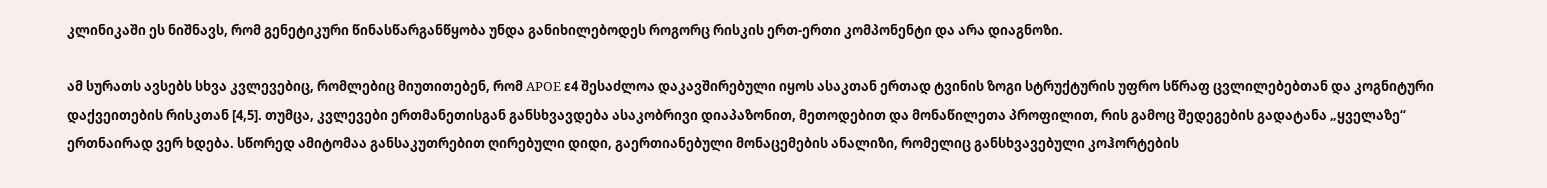კლინიკაში ეს ნიშნავს, რომ გენეტიკური წინასწარგანწყობა უნდა განიხილებოდეს როგორც რისკის ერთ-ერთი კომპონენტი და არა დიაგნოზი.

ამ სურათს ავსებს სხვა კვლევებიც, რომლებიც მიუთითებენ, რომ APOE ε4 შესაძლოა დაკავშირებული იყოს ასაკთან ერთად ტვინის ზოგი სტრუქტურის უფრო სწრაფ ცვლილებებთან და კოგნიტური დაქვეითების რისკთან [4,5]. თუმცა, კვლევები ერთმანეთისგან განსხვავდება ასაკობრივი დიაპაზონით, მეთოდებით და მონაწილეთა პროფილით, რის გამოც შედეგების გადატანა „ყველაზე“ ერთნაირად ვერ ხდება. სწორედ ამიტომაა განსაკუთრებით ღირებული დიდი, გაერთიანებული მონაცემების ანალიზი, რომელიც განსხვავებული კოჰორტების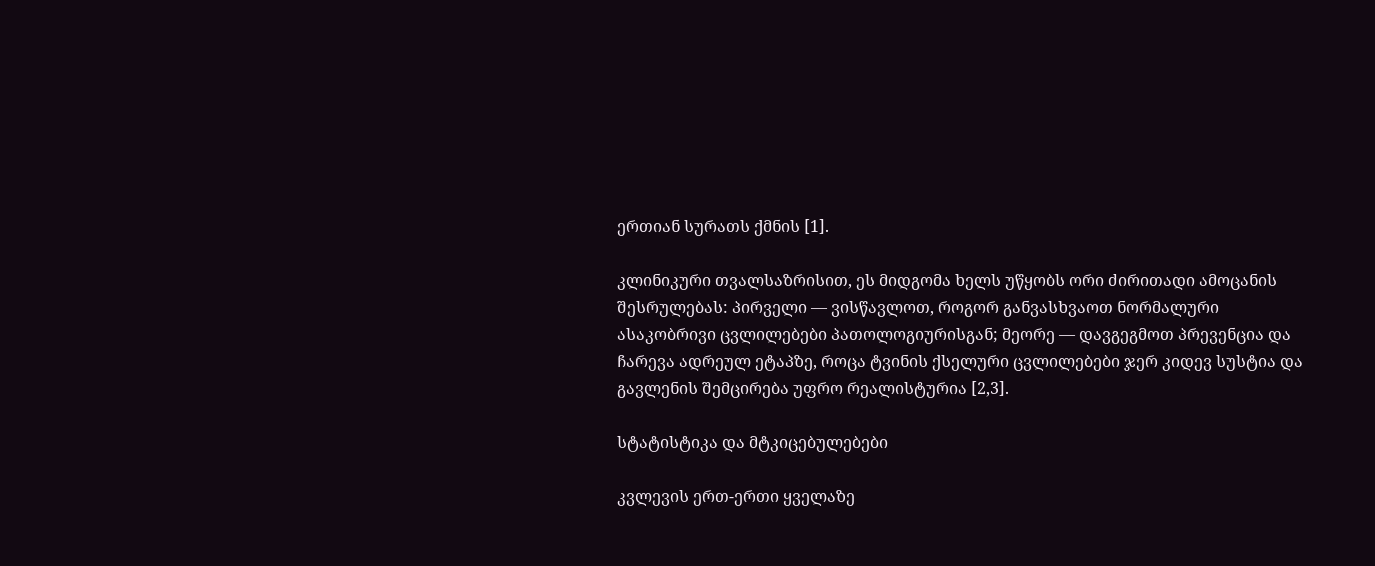ერთიან სურათს ქმნის [1].

კლინიკური თვალსაზრისით, ეს მიდგომა ხელს უწყობს ორი ძირითადი ამოცანის შესრულებას: პირველი — ვისწავლოთ, როგორ განვასხვაოთ ნორმალური ასაკობრივი ცვლილებები პათოლოგიურისგან; მეორე — დავგეგმოთ პრევენცია და ჩარევა ადრეულ ეტაპზე, როცა ტვინის ქსელური ცვლილებები ჯერ კიდევ სუსტია და გავლენის შემცირება უფრო რეალისტურია [2,3].

სტატისტიკა და მტკიცებულებები

კვლევის ერთ-ერთი ყველაზე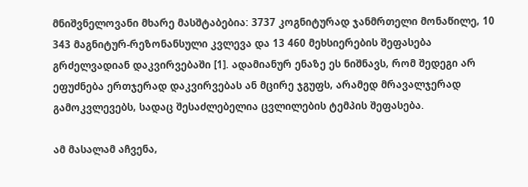მნიშვნელოვანი მხარე მასშტაბებია: 3737 კოგნიტურად ჯანმრთელი მონაწილე, 10 343 მაგნიტურ-რეზონანსული კვლევა და 13 460 მეხსიერების შეფასება გრძელვადიან დაკვირვებაში [1]. ადამიანურ ენაზე ეს ნიშნავს, რომ შედეგი არ ეფუძნება ერთჯერად დაკვირვებას ან მცირე ჯგუფს, არამედ მრავალჯერად გამოკვლევებს, სადაც შესაძლებელია ცვლილების ტემპის შეფასება.

ამ მასალამ აჩვენა,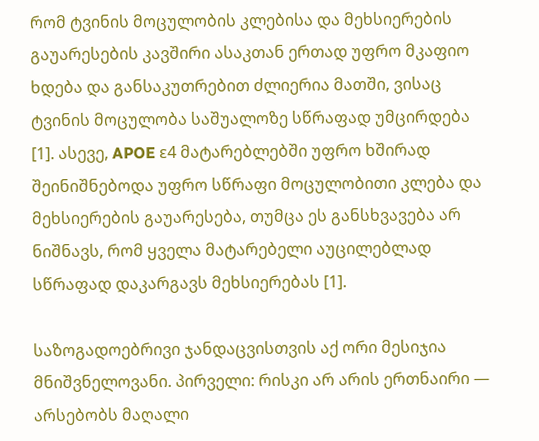რომ ტვინის მოცულობის კლებისა და მეხსიერების გაუარესების კავშირი ასაკთან ერთად უფრო მკაფიო ხდება და განსაკუთრებით ძლიერია მათში, ვისაც ტვინის მოცულობა საშუალოზე სწრაფად უმცირდება [1]. ასევე, APOE ε4 მატარებლებში უფრო ხშირად შეინიშნებოდა უფრო სწრაფი მოცულობითი კლება და მეხსიერების გაუარესება, თუმცა ეს განსხვავება არ ნიშნავს, რომ ყველა მატარებელი აუცილებლად სწრაფად დაკარგავს მეხსიერებას [1].

საზოგადოებრივი ჯანდაცვისთვის აქ ორი მესიჯია მნიშვნელოვანი. პირველი: რისკი არ არის ერთნაირი — არსებობს მაღალი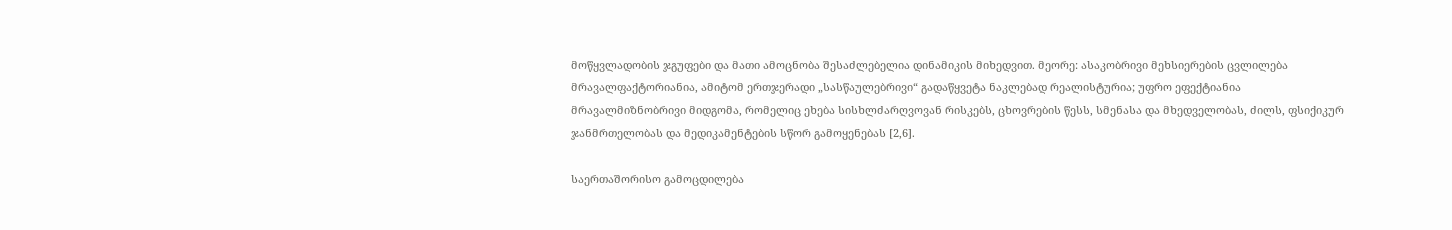მოწყვლადობის ჯგუფები და მათი ამოცნობა შესაძლებელია დინამიკის მიხედვით. მეორე: ასაკობრივი მეხსიერების ცვლილება მრავალფაქტორიანია, ამიტომ ერთჯერადი „სასწაულებრივი“ გადაწყვეტა ნაკლებად რეალისტურია; უფრო ეფექტიანია მრავალმიზნობრივი მიდგომა, რომელიც ეხება სისხლძარღვოვან რისკებს, ცხოვრების წესს, სმენასა და მხედველობას, ძილს, ფსიქიკურ ჯანმრთელობას და მედიკამენტების სწორ გამოყენებას [2,6].

საერთაშორისო გამოცდილება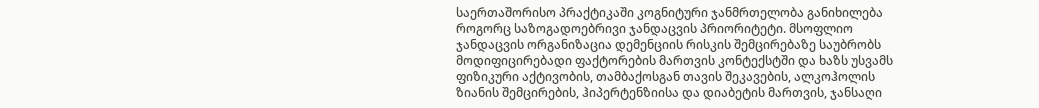საერთაშორისო პრაქტიკაში კოგნიტური ჯანმრთელობა განიხილება როგორც საზოგადოებრივი ჯანდაცვის პრიორიტეტი. მსოფლიო ჯანდაცვის ორგანიზაცია დემენციის რისკის შემცირებაზე საუბრობს მოდიფიცირებადი ფაქტორების მართვის კონტექსტში და ხაზს უსვამს ფიზიკური აქტივობის, თამბაქოსგან თავის შეკავების, ალკოჰოლის ზიანის შემცირების, ჰიპერტენზიისა და დიაბეტის მართვის, ჯანსაღი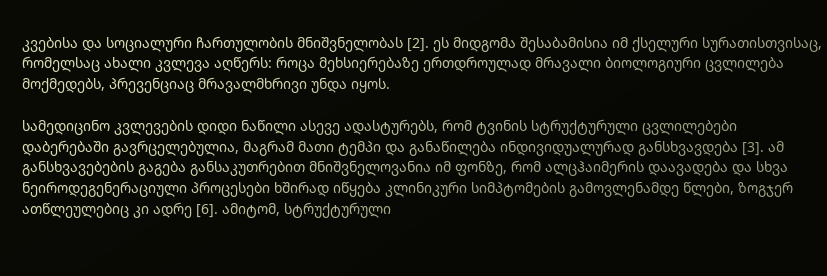კვებისა და სოციალური ჩართულობის მნიშვნელობას [2]. ეს მიდგომა შესაბამისია იმ ქსელური სურათისთვისაც, რომელსაც ახალი კვლევა აღწერს: როცა მეხსიერებაზე ერთდროულად მრავალი ბიოლოგიური ცვლილება მოქმედებს, პრევენციაც მრავალმხრივი უნდა იყოს.

სამედიცინო კვლევების დიდი ნაწილი ასევე ადასტურებს, რომ ტვინის სტრუქტურული ცვლილებები დაბერებაში გავრცელებულია, მაგრამ მათი ტემპი და განაწილება ინდივიდუალურად განსხვავდება [3]. ამ განსხვავებების გაგება განსაკუთრებით მნიშვნელოვანია იმ ფონზე, რომ ალცჰაიმერის დაავადება და სხვა ნეიროდეგენერაციული პროცესები ხშირად იწყება კლინიკური სიმპტომების გამოვლენამდე წლები, ზოგჯერ ათწლეულებიც კი ადრე [6]. ამიტომ, სტრუქტურული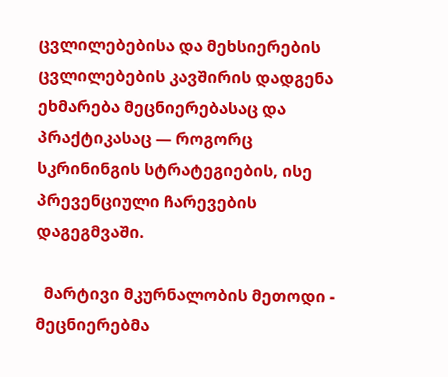ცვლილებებისა და მეხსიერების ცვლილებების კავშირის დადგენა ეხმარება მეცნიერებასაც და პრაქტიკასაც — როგორც სკრინინგის სტრატეგიების, ისე პრევენციული ჩარევების დაგეგმვაში.

  მარტივი მკურნალობის მეთოდი - მეცნიერებმა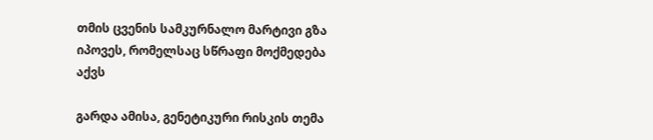თმის ცვენის სამკურნალო მარტივი გზა იპოვეს, რომელსაც სწრაფი მოქმედება აქვს

გარდა ამისა, გენეტიკური რისკის თემა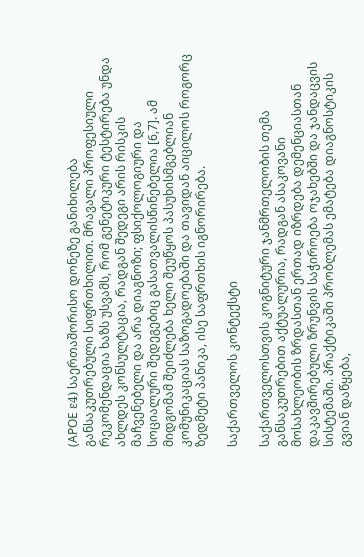(APOE ε4) საერთაშორისო დონეზე განიხილება განსაკუთრებული სიფრთხილით. მრავალი პროფესიული რეკომენდაცია ხაზს უსვამს, რომ გენეტიკური ტესტირება უნდა ახლდეს კონსულტაცია, რადგან შედეგი არის რისკის მაჩვენებელი და არა დიაგნოზი; ფსიქოლოგიური და სოციალური შედეგებიც გასათვალისწინებელია [6,7]. ამ მიდგომამ შეიძლება ხელი შეუწყოს პასუხისმგებლიან კომუნიკაციას საზოგადოებაში და თავიდან აიცილოს როგორც ზედმეტი პანიკა, ისე საფრთხის იგნორირება.

საქართველოს კონტექსტი

საქართველოსთვის კოგნიტური ჯანმრთელობის თემა განსაკუთრებით აქტუალურია, რადგან ასაკოვანი მოსახლეობის ზრდასთან ერთად იზრდება დემენციასთან დაკავშირებული ზრუნვის საჭიროება ოჯახებში და ჯანდაცვის სისტემაში. პრაქტიკაში პრობლემას ემატება დიაგნოსტიკის გვიან დაწყება,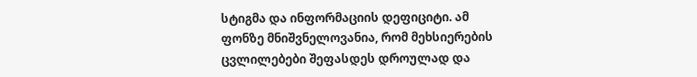სტიგმა და ინფორმაციის დეფიციტი. ამ ფონზე მნიშვნელოვანია, რომ მეხსიერების ცვლილებები შეფასდეს დროულად და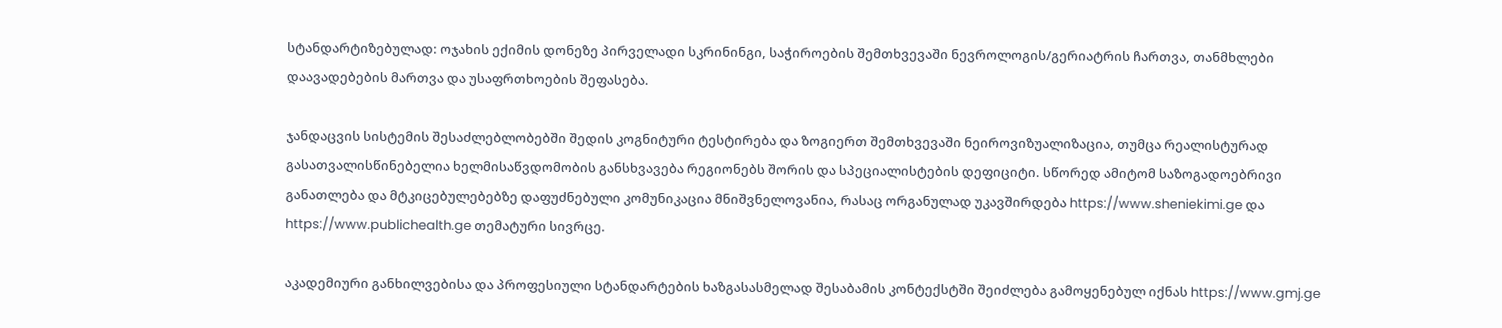სტანდარტიზებულად: ოჯახის ექიმის დონეზე პირველადი სკრინინგი, საჭიროების შემთხვევაში ნევროლოგის/გერიატრის ჩართვა, თანმხლები დაავადებების მართვა და უსაფრთხოების შეფასება.

ჯანდაცვის სისტემის შესაძლებლობებში შედის კოგნიტური ტესტირება და ზოგიერთ შემთხვევაში ნეიროვიზუალიზაცია, თუმცა რეალისტურად გასათვალისწინებელია ხელმისაწვდომობის განსხვავება რეგიონებს შორის და სპეციალისტების დეფიციტი. სწორედ ამიტომ საზოგადოებრივი განათლება და მტკიცებულებებზე დაფუძნებული კომუნიკაცია მნიშვნელოვანია, რასაც ორგანულად უკავშირდება https://www.sheniekimi.ge და https://www.publichealth.ge თემატური სივრცე.

აკადემიური განხილვებისა და პროფესიული სტანდარტების ხაზგასასმელად შესაბამის კონტექსტში შეიძლება გამოყენებულ იქნას https://www.gmj.ge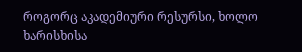როგორც აკადემიური რესურსი, ხოლო ხარისხისა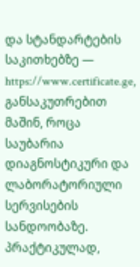და სტანდარტების საკითხებზე — https://www.certificate.ge, განსაკუთრებით მაშინ, როცა საუბარია დიაგნოსტიკური და ლაბორატორიული სერვისების სანდოობაზე. პრაქტიკულად,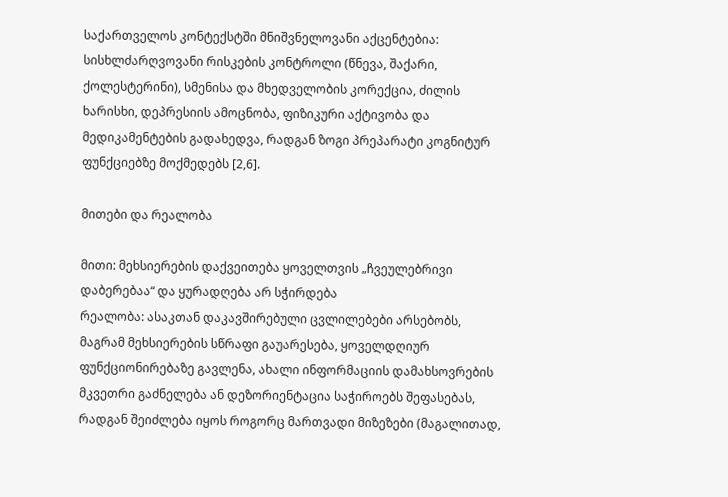საქართველოს კონტექსტში მნიშვნელოვანი აქცენტებია: სისხლძარღვოვანი რისკების კონტროლი (წნევა, შაქარი, ქოლესტერინი), სმენისა და მხედველობის კორექცია, ძილის ხარისხი, დეპრესიის ამოცნობა, ფიზიკური აქტივობა და მედიკამენტების გადახედვა, რადგან ზოგი პრეპარატი კოგნიტურ ფუნქციებზე მოქმედებს [2,6].

მითები და რეალობა

მითი: მეხსიერების დაქვეითება ყოველთვის „ჩვეულებრივი დაბერებაა“ და ყურადღება არ სჭირდება
რეალობა: ასაკთან დაკავშირებული ცვლილებები არსებობს, მაგრამ მეხსიერების სწრაფი გაუარესება, ყოველდღიურ ფუნქციონირებაზე გავლენა, ახალი ინფორმაციის დამახსოვრების მკვეთრი გაძნელება ან დეზორიენტაცია საჭიროებს შეფასებას, რადგან შეიძლება იყოს როგორც მართვადი მიზეზები (მაგალითად,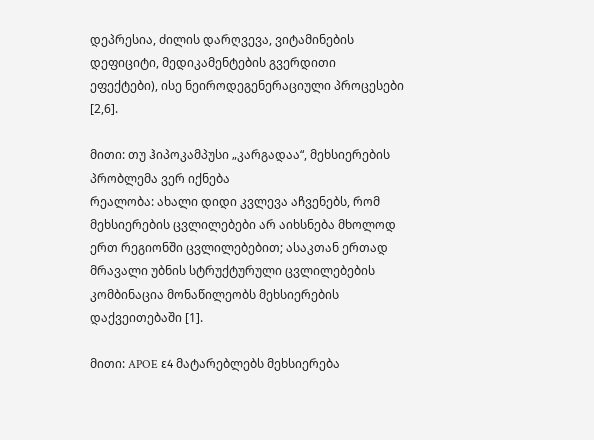დეპრესია, ძილის დარღვევა, ვიტამინების დეფიციტი, მედიკამენტების გვერდითი ეფექტები), ისე ნეიროდეგენერაციული პროცესები [2,6].

მითი: თუ ჰიპოკამპუსი „კარგადაა“, მეხსიერების პრობლემა ვერ იქნება
რეალობა: ახალი დიდი კვლევა აჩვენებს, რომ მეხსიერების ცვლილებები არ აიხსნება მხოლოდ ერთ რეგიონში ცვლილებებით; ასაკთან ერთად მრავალი უბნის სტრუქტურული ცვლილებების კომბინაცია მონაწილეობს მეხსიერების დაქვეითებაში [1].

მითი: APOE ε4 მატარებლებს მეხსიერება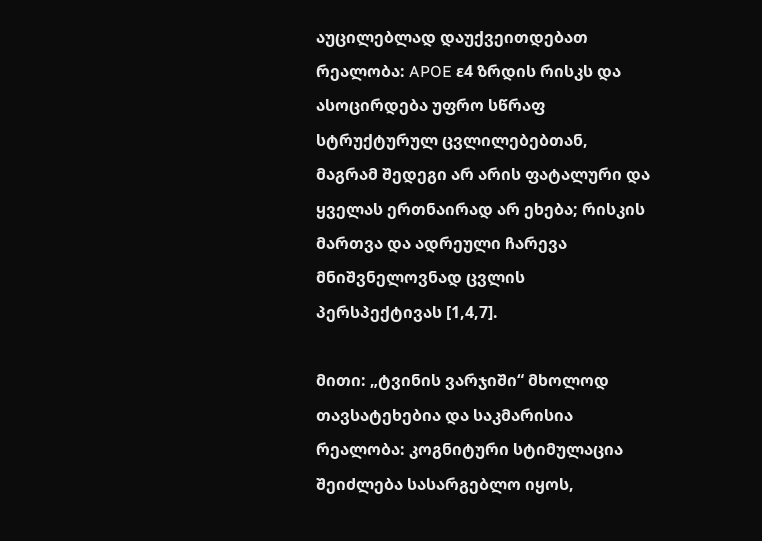აუცილებლად დაუქვეითდებათ
რეალობა: APOE ε4 ზრდის რისკს და ასოცირდება უფრო სწრაფ სტრუქტურულ ცვლილებებთან, მაგრამ შედეგი არ არის ფატალური და ყველას ერთნაირად არ ეხება; რისკის მართვა და ადრეული ჩარევა მნიშვნელოვნად ცვლის პერსპექტივას [1,4,7].

მითი: „ტვინის ვარჯიში“ მხოლოდ თავსატეხებია და საკმარისია
რეალობა: კოგნიტური სტიმულაცია შეიძლება სასარგებლო იყოს,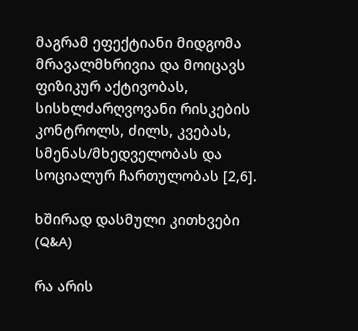მაგრამ ეფექტიანი მიდგომა მრავალმხრივია და მოიცავს ფიზიკურ აქტივობას, სისხლძარღვოვანი რისკების კონტროლს, ძილს, კვებას, სმენას/მხედველობას და სოციალურ ჩართულობას [2,6].

ხშირად დასმული კითხვები (Q&A)

რა არის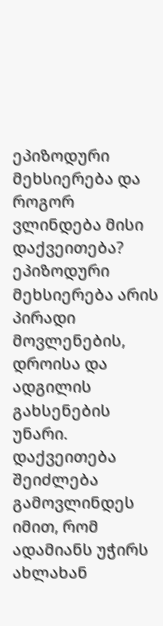ეპიზოდური მეხსიერება და როგორ ვლინდება მისი დაქვეითება?
ეპიზოდური მეხსიერება არის პირადი მოვლენების, დროისა და ადგილის გახსენების უნარი. დაქვეითება შეიძლება გამოვლინდეს იმით, რომ ადამიანს უჭირს ახლახან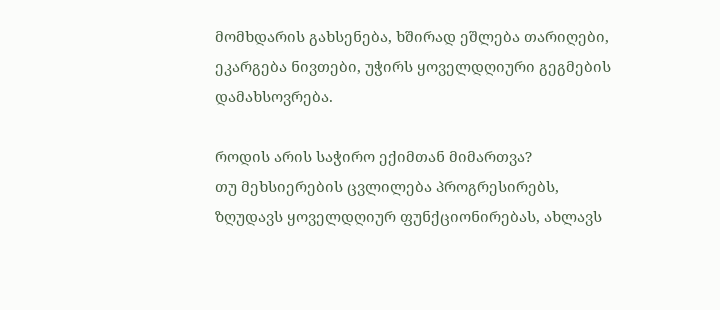მომხდარის გახსენება, ხშირად ეშლება თარიღები, ეკარგება ნივთები, უჭირს ყოველდღიური გეგმების დამახსოვრება.

როდის არის საჭირო ექიმთან მიმართვა?
თუ მეხსიერების ცვლილება პროგრესირებს, ზღუდავს ყოველდღიურ ფუნქციონირებას, ახლავს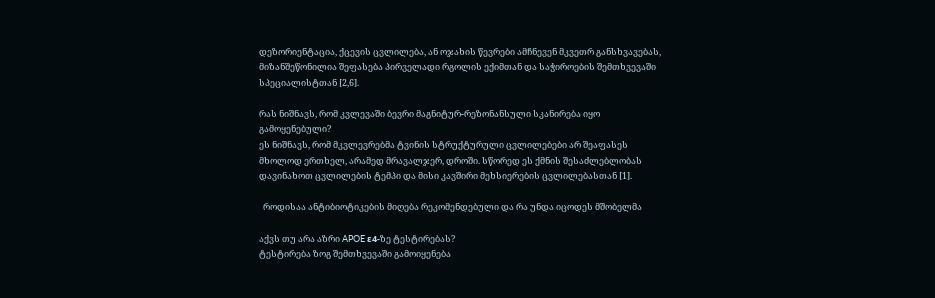დეზორიენტაცია, ქცევის ცვლილება, ან ოჯახის წევრები ამჩნევენ მკვეთრ განსხვავებას, მიზანშეწონილია შეფასება პირველადი რგოლის ექიმთან და საჭიროების შემთხვევაში სპეციალისტთან [2,6].

რას ნიშნავს, რომ კვლევაში ბევრი მაგნიტურ-რეზონანსული სკანირება იყო გამოყენებული?
ეს ნიშნავს, რომ მკვლევრებმა ტვინის სტრუქტურული ცვლილებები არ შეაფასეს მხოლოდ ერთხელ, არამედ მრავალჯერ, დროში. სწორედ ეს ქმნის შესაძლებლობას დავინახოთ ცვლილების ტემპი და მისი კავშირი მეხსიერების ცვლილებასთან [1].

  როდისაა ანტიბიოტიკების მიღება რეკომენდებული და რა უნდა იცოდეს მშობელმა

აქვს თუ არა აზრი APOE ε4-ზე ტესტირებას?
ტესტირება ზოგ შემთხვევაში გამოიყენება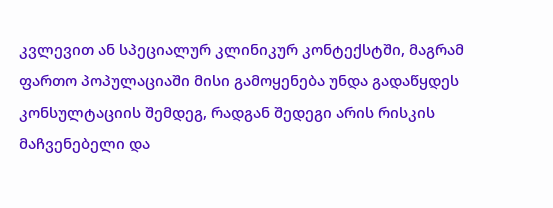კვლევით ან სპეციალურ კლინიკურ კონტექსტში, მაგრამ ფართო პოპულაციაში მისი გამოყენება უნდა გადაწყდეს კონსულტაციის შემდეგ, რადგან შედეგი არის რისკის მაჩვენებელი და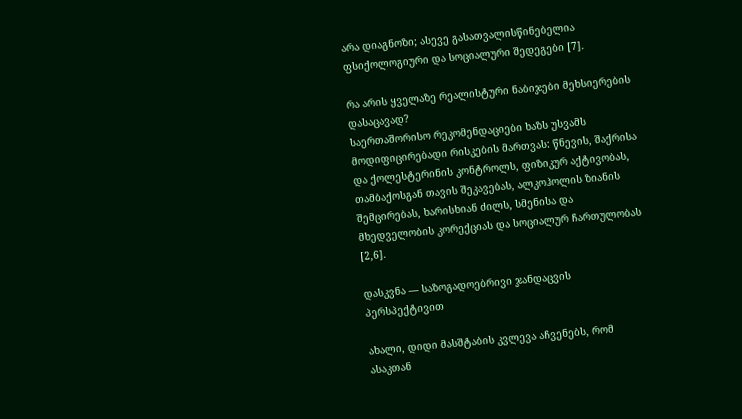არა დიაგნოზი; ასევე გასათვალისწინებელია ფსიქოლოგიური და სოციალური შედეგები [7].

რა არის ყველაზე რეალისტური ნაბიჯები მეხსიერების დასაცავად?
საერთაშორისო რეკომენდაციები ხაზს უსვამს მოდიფიცირებადი რისკების მართვას: წნევის, შაქრისა და ქოლესტერინის კონტროლს, ფიზიკურ აქტივობას, თამბაქოსგან თავის შეკავებას, ალკოჰოლის ზიანის შემცირებას, ხარისხიან ძილს, სმენისა და მხედველობის კორექციას და სოციალურ ჩართულობას [2,6].

დასკვნა — საზოგადოებრივი ჯანდაცვის პერსპექტივით

ახალი, დიდი მასშტაბის კვლევა აჩვენებს, რომ ასაკთან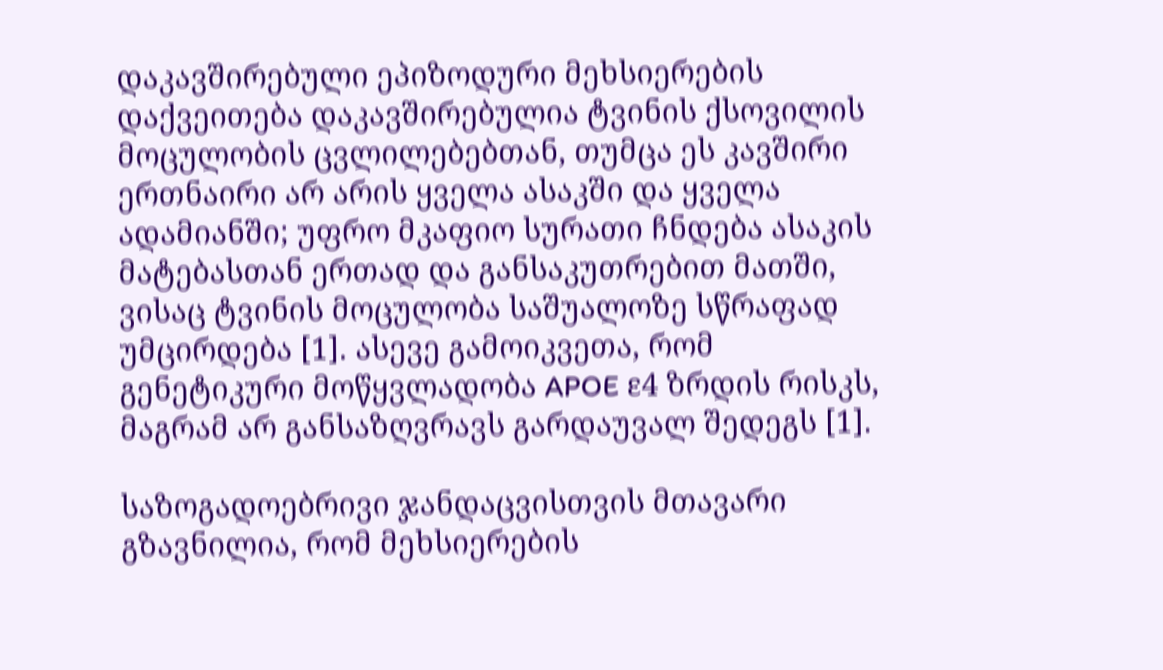დაკავშირებული ეპიზოდური მეხსიერების დაქვეითება დაკავშირებულია ტვინის ქსოვილის მოცულობის ცვლილებებთან, თუმცა ეს კავშირი ერთნაირი არ არის ყველა ასაკში და ყველა ადამიანში; უფრო მკაფიო სურათი ჩნდება ასაკის მატებასთან ერთად და განსაკუთრებით მათში, ვისაც ტვინის მოცულობა საშუალოზე სწრაფად უმცირდება [1]. ასევე გამოიკვეთა, რომ გენეტიკური მოწყვლადობა APOE ε4 ზრდის რისკს, მაგრამ არ განსაზღვრავს გარდაუვალ შედეგს [1].

საზოგადოებრივი ჯანდაცვისთვის მთავარი გზავნილია, რომ მეხსიერების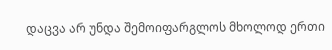დაცვა არ უნდა შემოიფარგლოს მხოლოდ ერთი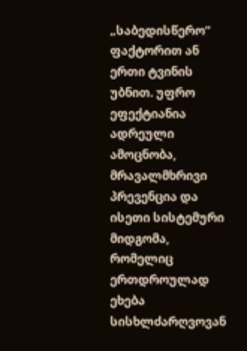„საბედისწერო“ ფაქტორით ან ერთი ტვინის უბნით. უფრო ეფექტიანია ადრეული ამოცნობა, მრავალმხრივი პრევენცია და ისეთი სისტემური მიდგომა, რომელიც ერთდროულად ეხება სისხლძარღვოვან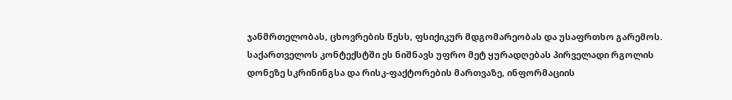ჯანმრთელობას, ცხოვრების წესს, ფსიქიკურ მდგომარეობას და უსაფრთხო გარემოს. საქართველოს კონტექსტში ეს ნიშნავს უფრო მეტ ყურადღებას პირველადი რგოლის დონეზე სკრინინგსა და რისკ-ფაქტორების მართვაზე, ინფორმაციის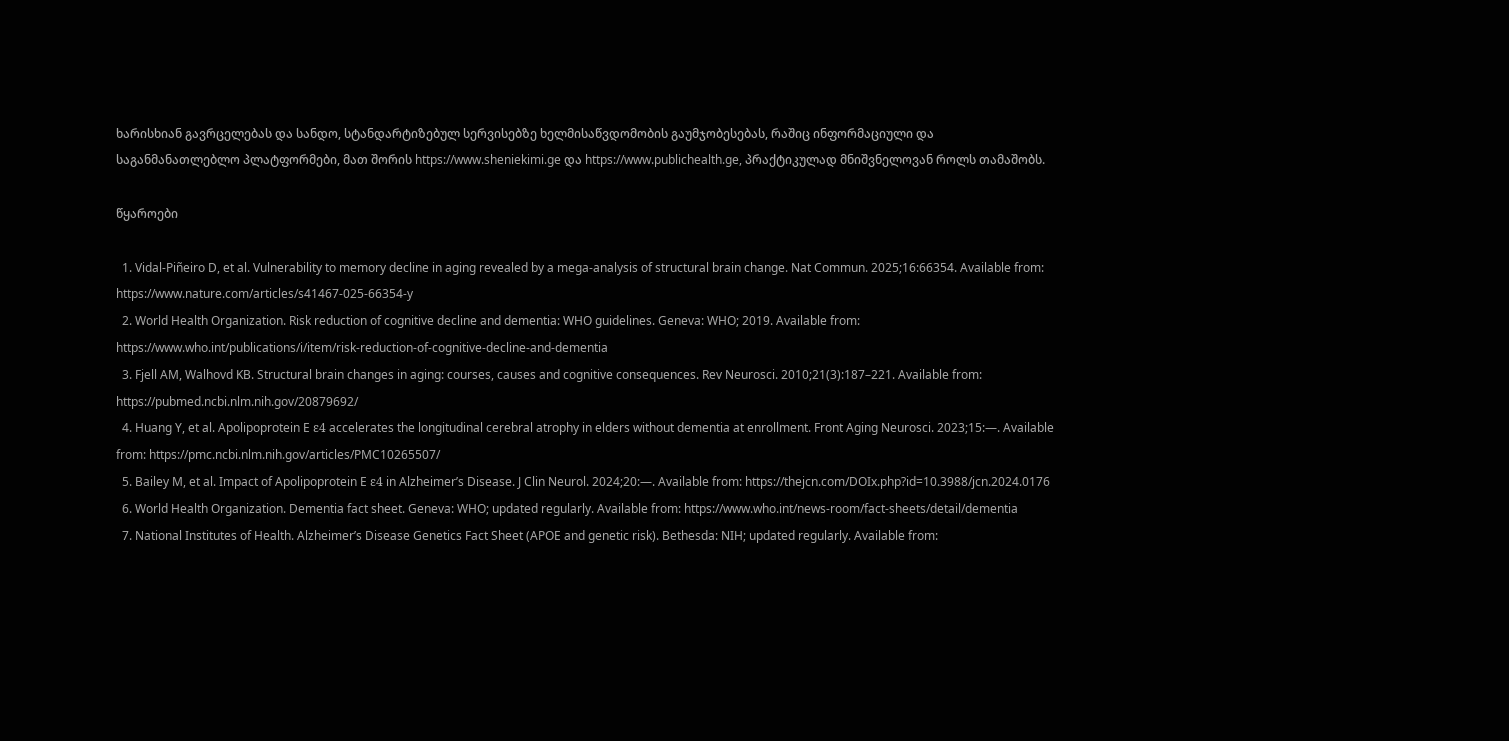ხარისხიან გავრცელებას და სანდო, სტანდარტიზებულ სერვისებზე ხელმისაწვდომობის გაუმჯობესებას, რაშიც ინფორმაციული და საგანმანათლებლო პლატფორმები, მათ შორის https://www.sheniekimi.ge და https://www.publichealth.ge, პრაქტიკულად მნიშვნელოვან როლს თამაშობს.

წყაროები

  1. Vidal-Piñeiro D, et al. Vulnerability to memory decline in aging revealed by a mega-analysis of structural brain change. Nat Commun. 2025;16:66354. Available from: https://www.nature.com/articles/s41467-025-66354-y
  2. World Health Organization. Risk reduction of cognitive decline and dementia: WHO guidelines. Geneva: WHO; 2019. Available from: https://www.who.int/publications/i/item/risk-reduction-of-cognitive-decline-and-dementia
  3. Fjell AM, Walhovd KB. Structural brain changes in aging: courses, causes and cognitive consequences. Rev Neurosci. 2010;21(3):187–221. Available from: https://pubmed.ncbi.nlm.nih.gov/20879692/
  4. Huang Y, et al. Apolipoprotein E ε4 accelerates the longitudinal cerebral atrophy in elders without dementia at enrollment. Front Aging Neurosci. 2023;15:—. Available from: https://pmc.ncbi.nlm.nih.gov/articles/PMC10265507/
  5. Bailey M, et al. Impact of Apolipoprotein E ε4 in Alzheimer’s Disease. J Clin Neurol. 2024;20:—. Available from: https://thejcn.com/DOIx.php?id=10.3988/jcn.2024.0176
  6. World Health Organization. Dementia fact sheet. Geneva: WHO; updated regularly. Available from: https://www.who.int/news-room/fact-sheets/detail/dementia
  7. National Institutes of Health. Alzheimer’s Disease Genetics Fact Sheet (APOE and genetic risk). Bethesda: NIH; updated regularly. Available from: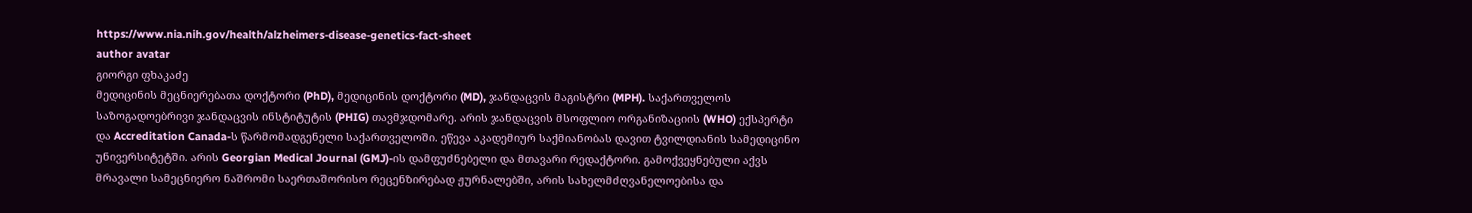https://www.nia.nih.gov/health/alzheimers-disease-genetics-fact-sheet
author avatar
გიორგი ფხაკაძე
მედიცინის მეცნიერებათა დოქტორი (PhD), მედიცინის დოქტორი (MD), ჯანდაცვის მაგისტრი (MPH). საქართველოს საზოგადოებრივი ჯანდაცვის ინსტიტუტის (PHIG) თავმჯდომარე. არის ჯანდაცვის მსოფლიო ორგანიზაციის (WHO) ექსპერტი და Accreditation Canada-ს წარმომადგენელი საქართველოში. ეწევა აკადემიურ საქმიანობას დავით ტვილდიანის სამედიცინო უნივერსიტეტში. არის Georgian Medical Journal (GMJ)-ის დამფუძნებელი და მთავარი რედაქტორი. გამოქვეყნებული აქვს მრავალი სამეცნიერო ნაშრომი საერთაშორისო რეცენზირებად ჟურნალებში, არის სახელმძღვანელოებისა და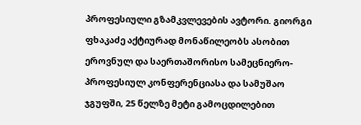პროფესიული გზამკვლევების ავტორი. გიორგი ფხაკაძე აქტიურად მონაწილეობს ასობით ეროვნულ და საერთაშორისო სამეცნიერო-პროფესიულ კონფერენციასა და სამუშაო ჯგუფში, 25 წელზე მეტი გამოცდილებით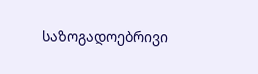საზოგადოებრივი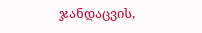ჯანდაცვის,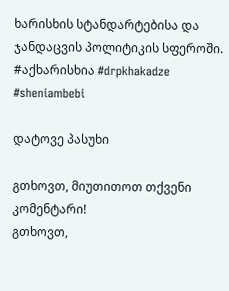ხარისხის სტანდარტებისა და ჯანდაცვის პოლიტიკის სფეროში. #აქხარისხია #drpkhakadze #sheniambebi

დატოვე პასუხი

გთხოვთ, მიუთითოთ თქვენი კომენტარი!
გთხოვთ,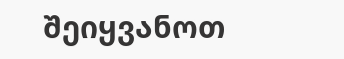შეიყვანოთ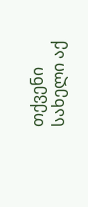თქვენი სახელი აქ